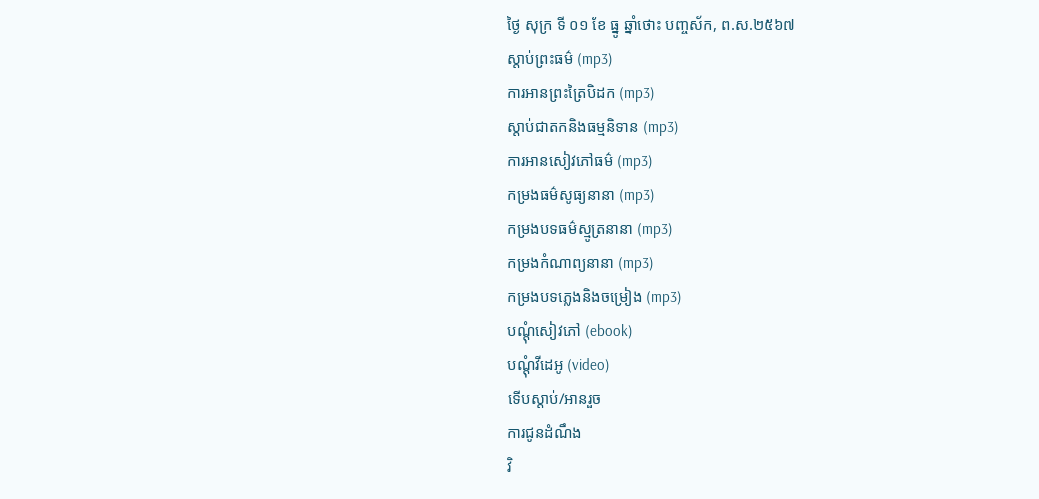ថ្ងៃ សុក្រ ទី ០១ ខែ ធ្នូ ឆ្នាំថោះ បញ្ចស័ក, ព.ស.២៥៦៧
ស្តាប់ព្រះធម៌ (mp3)
ការអានព្រះត្រៃបិដក (mp3)
ស្តាប់ជាតកនិងធម្មនិទាន (mp3)
ការអានសៀវភៅធម៌ (mp3)
កម្រងធម៌សូធ្យនានា (mp3)
កម្រងបទធម៌ស្មូត្រនានា (mp3)
កម្រងកំណាព្យនានា (mp3)
កម្រងបទភ្លេងនិងចម្រៀង (mp3)
បណ្តុំសៀវភៅ (ebook)
បណ្តុំវីដេអូ (video)
ទើបស្តាប់/អានរួច
ការជូនដំណឹង
វិ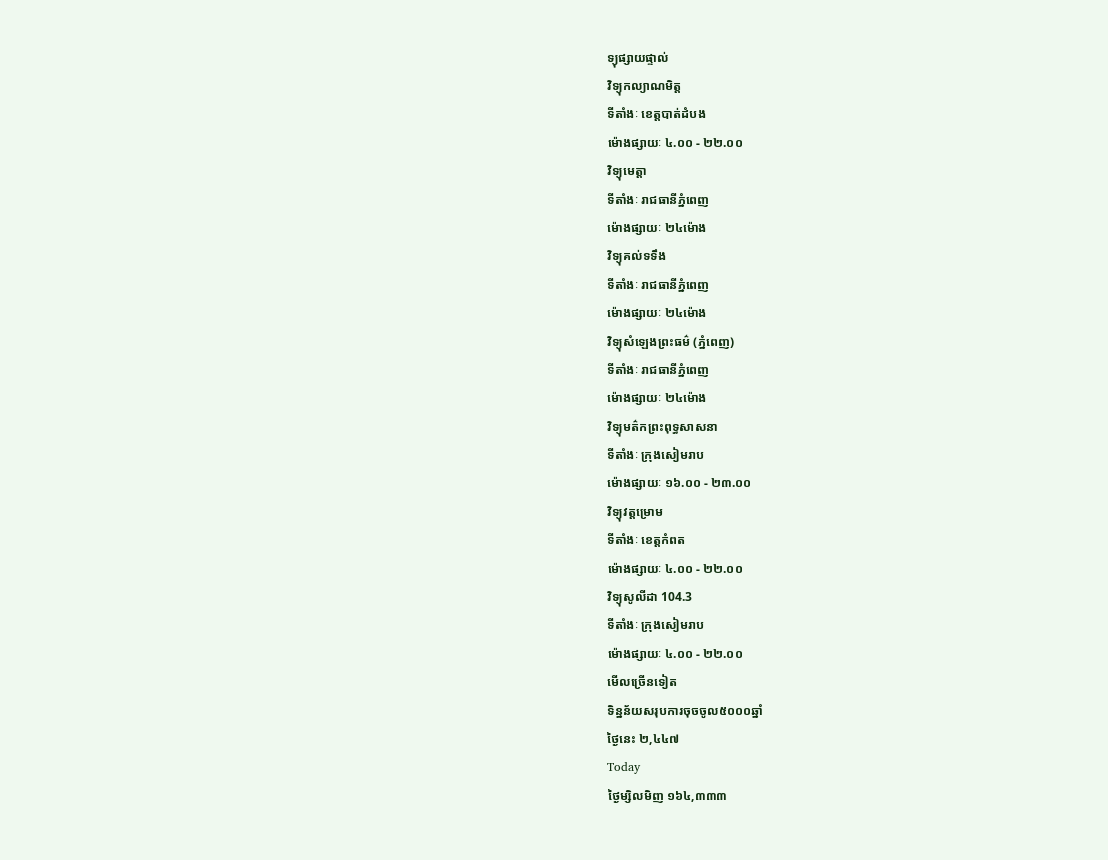ទ្យុផ្សាយផ្ទាល់
វិទ្យុកល្យាណមិត្ត
ទីតាំងៈ ខេត្តបាត់ដំបង
ម៉ោងផ្សាយៈ ៤.០០ - ២២.០០
វិទ្យុមេត្តា
ទីតាំងៈ រាជធានីភ្នំពេញ
ម៉ោងផ្សាយៈ ២៤ម៉ោង
វិទ្យុគល់ទទឹង
ទីតាំងៈ រាជធានីភ្នំពេញ
ម៉ោងផ្សាយៈ ២៤ម៉ោង
វិទ្យុសំឡេងព្រះធម៌ (ភ្នំពេញ)
ទីតាំងៈ រាជធានីភ្នំពេញ
ម៉ោងផ្សាយៈ ២៤ម៉ោង
វិទ្យុមត៌កព្រះពុទ្ធសាសនា
ទីតាំងៈ ក្រុងសៀមរាប
ម៉ោងផ្សាយៈ ១៦.០០ - ២៣.០០
វិទ្យុវត្តម្រោម
ទីតាំងៈ ខេត្តកំពត
ម៉ោងផ្សាយៈ ៤.០០ - ២២.០០
វិទ្យុសូលីដា 104.3
ទីតាំងៈ ក្រុងសៀមរាប
ម៉ោងផ្សាយៈ ៤.០០ - ២២.០០
មើលច្រើនទៀត
ទិន្នន័យសរុបការចុចចូល៥០០០ឆ្នាំ
ថ្ងៃនេះ ២,៤៤៧
Today
ថ្ងៃម្សិលមិញ ១៦៤,៣៣៣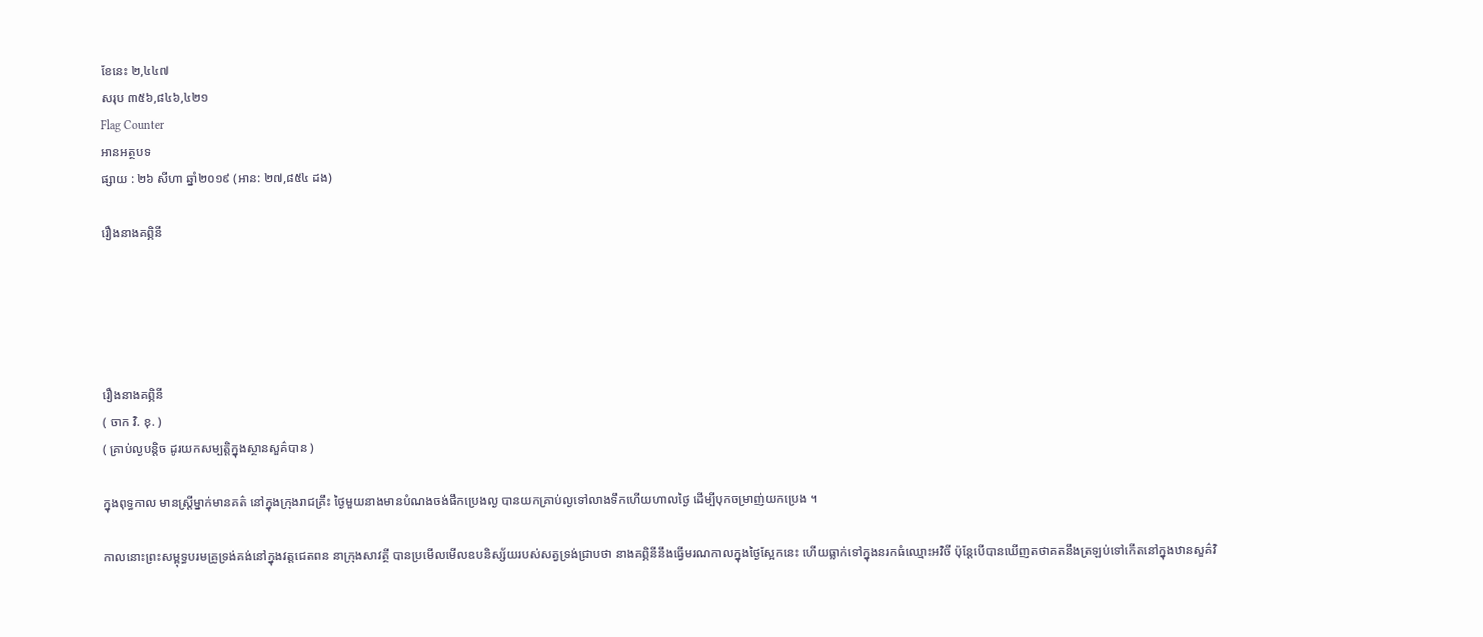ខែនេះ ២,៤៤៧
សរុប ៣៥៦,៨៤៦,៤២១
Flag Counter
អានអត្ថបទ
ផ្សាយ : ២៦ សីហា ឆ្នាំ២០១៩ (អាន: ២៧,៨៥៤ ដង)

រឿងនាងគព្ភិនី





រឿងនាងគព្ភិនី
( ចាក វិ. ខុ. )
( គ្រាប់ល្ងបន្តិច ដូរយកសម្បត្តិក្នុងស្ថានសួគ៌បាន )

ក្នុងពុទ្ធកាល មានស្រ្តីម្នាក់មានគត៌ នៅក្នុងក្រុងរាជគ្រឹះ ថ្ងៃមួយនាងមានបំណងចង់ផឹកប្រេងល្ង បានយកគ្រាប់ល្ងទៅលាងទឹកហើយហាលថ្ងៃ ដើម្បីបុកចម្រាញ់យកប្រេង ។

កាលនោះព្រះសម្ពុទ្ធបរមគ្រូទ្រង់គង់នៅក្នុងវត្តជេតពន នាក្រុងសាវត្ថី បានប្រមើលមើលឧបនិស្ស័យរបស់សត្វទ្រង់ជ្រាបថា នាងគព្ភិនីនឹងធ្វើមរណកាលក្នុងថ្ងៃស្អែកនេះ ហើយធ្លាក់ទៅក្នុងនរកធំឈ្មោះអវិចី ប៉ុន្តែបើបានឃើញតថាគតនឹងត្រឡប់ទៅកើតនៅក្នុងឋានសួគ៌វិ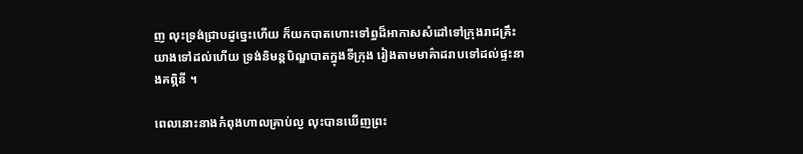ញ លុះទ្រង់ជ្រាបដូច្នេះហើយ ក៏យកបាតហោះទៅព្ធដ៏អាកាសសំដៅទៅក្រុងរាជគ្រឹះ យាងទៅដល់ហើយ ទ្រង់និមន្តបិណ្ឌបាតក្នុងទីក្រុង រៀងតាមមាគ៌ាដរាបទៅដល់ផ្ទះនាងគព្ភិនី ។

ពេលនោះនាងកំពុងហាលគ្រាប់ល្ង លុះបានឃើញព្រះ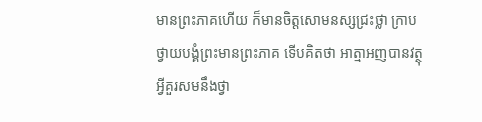មានព្រះភាគហើយ ក៏មានចិត្តសោមនស្សជ្រះថ្លា ក្រាបថ្វាយបង្គំព្រះមានព្រះភាគ ទើបគិតថា អាត្មាអញបានវត្ថុអ្វីគួរសមនឹងថ្វា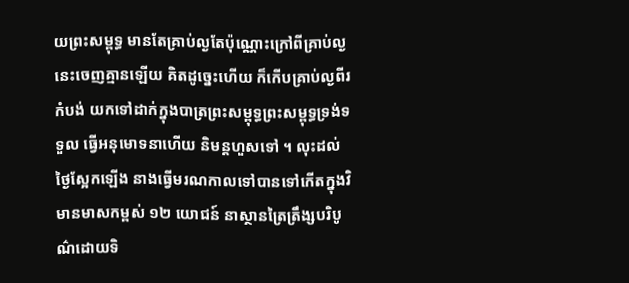យព្រះសម្ពុទ្ធ មានតែគ្រាប់ល្ងតែប៉ុណ្ណោះក្រៅពីគ្រាប់ល្ងនេះចេញគ្មានឡើយ គិតដូច្នេះហើយ ក៏កើបគ្រាប់ល្ងពីរកំបង់ យកទៅដាក់ក្នុងបាត្រព្រះសម្ពុទ្ធព្រះសម្ពុទ្ធទ្រង់ទទួល ធ្វើអនុមោទនាហើយ និមន្តហួសទៅ ។ លុះដល់ថ្ងៃស្អែកឡើង នាងធ្វើមរណកាលទៅបានទៅកើតក្នុងវិមានមាសកម្ពស់ ១២ យោជន៍ នាស្ថានត្រៃត្រឹង្សបរិបូណ៌ដោយទិ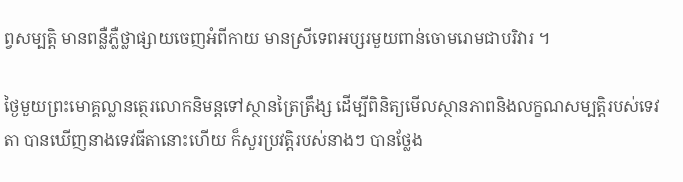ព្វសម្បត្តិ មានពន្លឺភ្លឺថ្លាផ្សាយចេញអំពីកាយ មានស្រីទេពអប្សរមួយពាន់ចោមរោមជាបរិវារ ។

ថ្ងៃមួយព្រះមោគ្គល្លានត្ថេរលោកនិមន្តទៅស្ថានត្រៃត្រឹង្ស ដើម្បីពិនិត្យមើលស្ថានភាពនិងលក្ខណសម្បត្តិរបស់ទេវតា បានឃើញនាងទេវធីតានោះហើយ ក៏សួរប្រវត្តិរបស់នាងៗ បានថ្លែង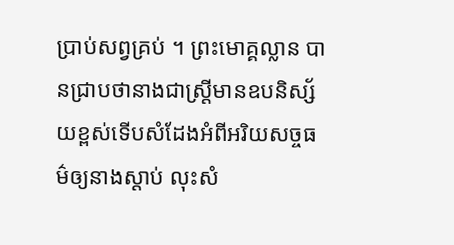ប្រាប់សព្វគ្រប់ ។ ព្រះមោគ្គល្លាន បានជ្រាបថានាងជាស្រ្តីមានឧបនិស្ស័យខ្ពស់ទើបសំដែងអំពីអរិយសច្ចធម៌ឲ្យនាងស្តាប់ លុះសំ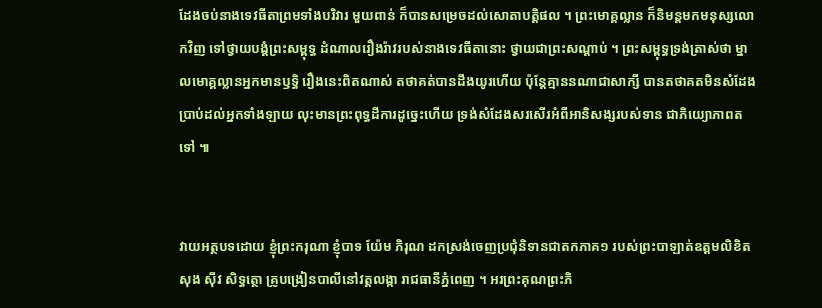ដែងចប់នាងទេវធីតាព្រមទាំងបរិវារ មួយពាន់ ក៏បានសម្រេចដល់សោតាបត្តិផល ។ ព្រះមោគ្គល្លាន ក៏និមន្តមកមនុស្សលោកវិញ ទៅថ្វាយបង្គំព្រះសម្ពុទ្ធ ដំណាលរឿងរ៉ាវរបស់នាងទេវធីតានោះ ថ្វាយជាព្រះសណ្តាប់ ។ ព្រះសម្ពុទ្ធទ្រង់ត្រាស់ថា ម្នាលមោគ្គល្លានអ្នកមានឫទ្ធិ រឿងនេះពិតណាស់ តថាគត់បានដឹងយូរហើយ ប៉ុន្តែគ្មាននណាជាសាក្សី បានតថាគតមិនសំដែងប្រាប់ដល់អ្នកទាំងឡាយ លុះមានព្រះពុទ្ធដីការដូច្នេះហើយ ទ្រង់សំដែងសរសើរអំពីអានិសង្សរបស់ទាន ជាភិយ្យោភាពតទៅ ៕


វាយអត្ថបទដោយ ខ្ញុំព្រះករុណា ខ្ញុំបាទ យ៉ែម ភិរុណ ដកស្រង់ចេញប្រជុំនិទានជាតកភាគ១ របស់ព្រះបាឡាត់ឧត្តមលិខិត សុង ស៊ីវ សិទ្ធត្ថោ គ្រូបង្រៀនបាលីនៅវត្តលង្កា រាជធានីភ្នំពេញ ។ អរព្រះគុណព្រះភិ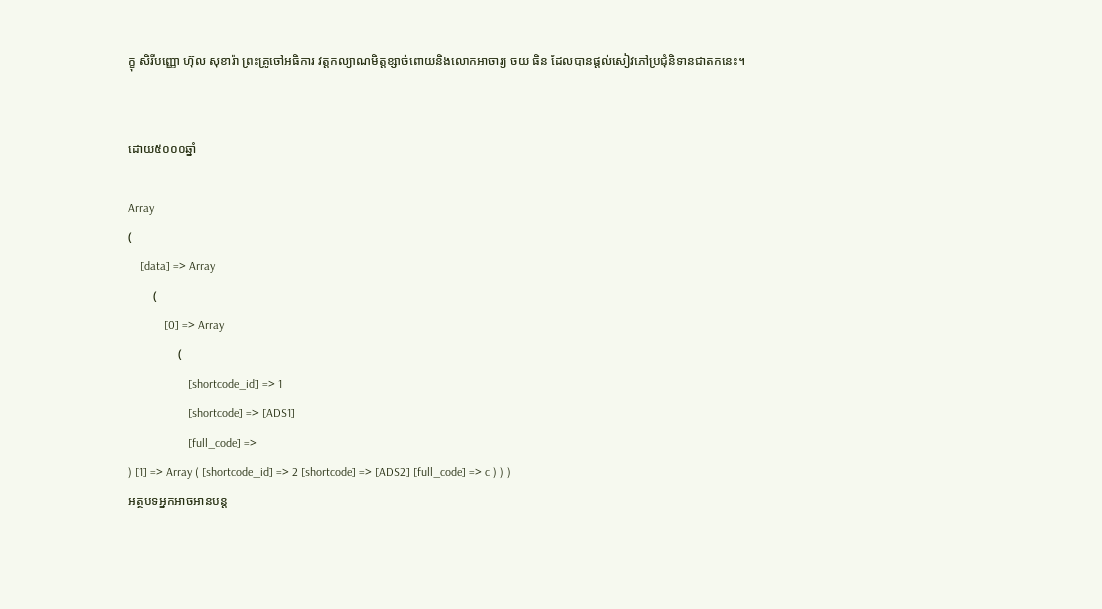ក្ខុ សិរីបញ្ញោ ហ៊ុល សុខារ៉ា ព្រះគ្រូចៅអធិការ វត្តកល្យាណមិត្តខ្សាច់ពោយនិងលោកអាចារ្យ ចយ ធិន ដែលបានផ្តល់សៀវភៅប្រជុំនិទានជាតកនេះ។


ដោយ៥០០០ឆ្នាំ

Array
(
    [data] => Array
        (
            [0] => Array
                (
                    [shortcode_id] => 1
                    [shortcode] => [ADS1]
                    [full_code] =>
) [1] => Array ( [shortcode_id] => 2 [shortcode] => [ADS2] [full_code] => c ) ) )
អត្ថបទអ្នកអាចអានបន្ត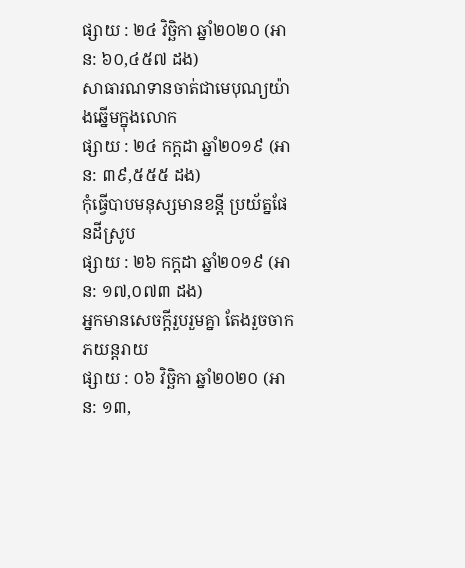ផ្សាយ : ២៤ វិច្ឆិកា ឆ្នាំ២០២០ (អាន: ៦០,៤៥៧ ដង)
សាធារណទានចាត់ជាមេបុណ្យយ៉ាងឆ្នើមក្នុងលោក
ផ្សាយ : ២៤ កក្តដា ឆ្នាំ២០១៩ (អាន: ៣៩,៥៥៥ ដង)
កុំធ្វើបាបមនុស្សមានខន្តី ប្រយ័ត្នផែនដីស្រូប
ផ្សាយ : ២៦ កក្តដា ឆ្នាំ២០១៩ (អាន: ១៧,០៧៣ ដង)
អ្នកមានសេចក្តីរួបរួមគ្នា តែងរួចចាកភយន្តរាយ
ផ្សាយ : ០៦ វិច្ឆិកា ឆ្នាំ២០២០ (អាន: ១៣,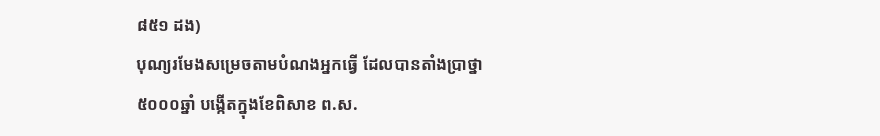៨៥១ ដង)
បុណ្យរមែងសម្រេចតាមបំណងអ្នកធើ្វ ដែលបានតាំងបា្រថ្នា
៥០០០ឆ្នាំ បង្កើតក្នុងខែពិសាខ ព.ស.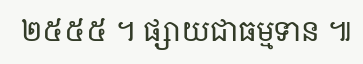២៥៥៥ ។ ផ្សាយជាធម្មទាន ៕